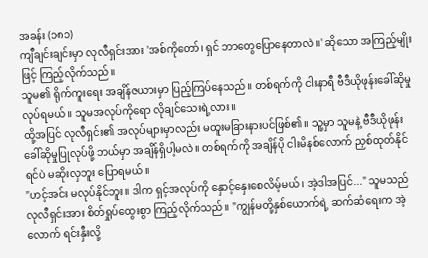အခန်း (၁၈၁)
ကျီချင်းချင်းမှာ လုလီရှင်းအား 'အစ်ကိုတော်၊ ရှင် ဘာတွေပြောနေတာလဲ။' ဆိုသော အကြည့်မျိုးဖြင့် ကြည့်လိုက်သည်။
သူမ၏ ရိုက်ကူးရေး အချိန်ဇယားမှာ ပြည့်ကြပ်နေသည်။ တစ်ရက်ကို ငါးနာရီ ဗီဒီယိုဖုန်းခေါ်ဆိုမှု လုပ်ရမယ်။ သူမအလုပ်ကိုရော လိုချင်သေးရဲ့လား။
ထို့အပြင် လုလီရှင်း၏ အလုပ်များမှာလည်း မထူးမခြားနားပင်ဖြစ်၏။ သူ့မှာ သူမနဲ့ ဗီဒီယိုဖုန်းခေါ်ဆိုမှုပြုလုပ်ဖို့ ဘယ်မှာ အချိန်ရှိပါ့မလဲ။ တစ်ရက်ကို အချိန်ပို ငါးမိနစ်လောက် ညှစ်ထုတ်နိုင်ရင်ပဲ မဆိုးလှဘူး ပြောရမယ်။
"ဟင့်အင်း မလုပ်နိုင်ဘူး။ ဒါက ရှင့်အလုပ်ကို နှောင့်နှေးစေလိမ့်မယ်၊ အဲ့ဒါအပြင်..." သူမသည် လုလီရှင်းအား စိတ်ရှုပ်ထွေးစွာ ကြည့်လိုက်သည်။ "ကျွန်မတို့နှစ်ယောက်ရဲ့ ဆက်ဆံရေးက အဲ့လောက် ရင်းနှီးလို့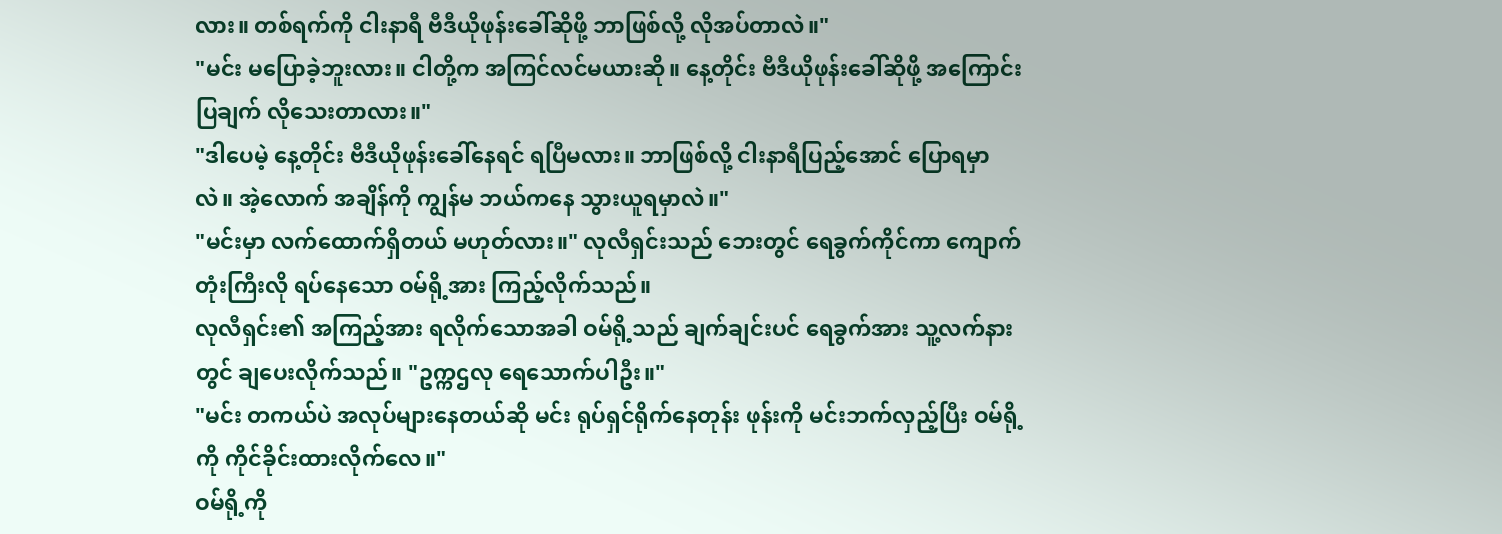လား။ တစ်ရက်ကို ငါးနာရီ ဗီဒီယိုဖုန်းခေါ်ဆိုဖို့ ဘာဖြစ်လို့ လိုအပ်တာလဲ။"
"မင်း မပြောခဲ့ဘူးလား။ ငါတို့က အကြင်လင်မယားဆို။ နေ့တိုင်း ဗီဒီယိုဖုန်းခေါ်ဆိုဖို့ အကြောင်းပြချက် လိုသေးတာလား။"
"ဒါပေမဲ့ နေ့တိုင်း ဗီဒီယိုဖုန်းခေါ်နေရင် ရပြီမလား။ ဘာဖြစ်လို့ ငါးနာရီပြည့်အောင် ပြောရမှာလဲ။ အဲ့လောက် အချိန်ကို ကျွန်မ ဘယ်ကနေ သွားယူရမှာလဲ။"
"မင်းမှာ လက်ထောက်ရှိတယ် မဟုတ်လား။" လုလီရှင်းသည် ဘေးတွင် ရေခွက်ကိုင်ကာ ကျောက်တုံးကြီးလို ရပ်နေသော ဝမ်ရို့အား ကြည့်လိုက်သည်။
လုလီရှင်း၏ အကြည့်အား ရလိုက်သောအခါ ဝမ်ရို့သည် ချက်ချင်းပင် ရေခွက်အား သူ့လက်နားတွင် ချပေးလိုက်သည်။ "ဥက္ကဌလု ရေသောက်ပါဦး။"
"မင်း တကယ်ပဲ အလုပ်များနေတယ်ဆို မင်း ရုပ်ရှင်ရိုက်နေတုန်း ဖုန်းကို မင်းဘက်လှည့်ပြီး ဝမ်ရို့ကို ကိုင်ခိုင်းထားလိုက်လေ။"
ဝမ်ရို့ကို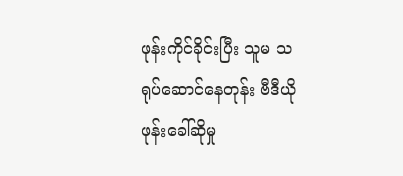ဖုန်းကိုင်ခိုင်းပြီး သူမ သရုပ်ဆောင်နေတုန်း ဗီဒီယိုဖုန်းခေါ်ဆိုမှု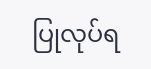ပြုလုပ်ရ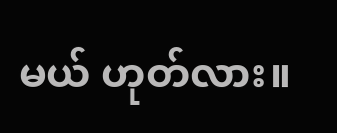မယ် ဟုတ်လား။